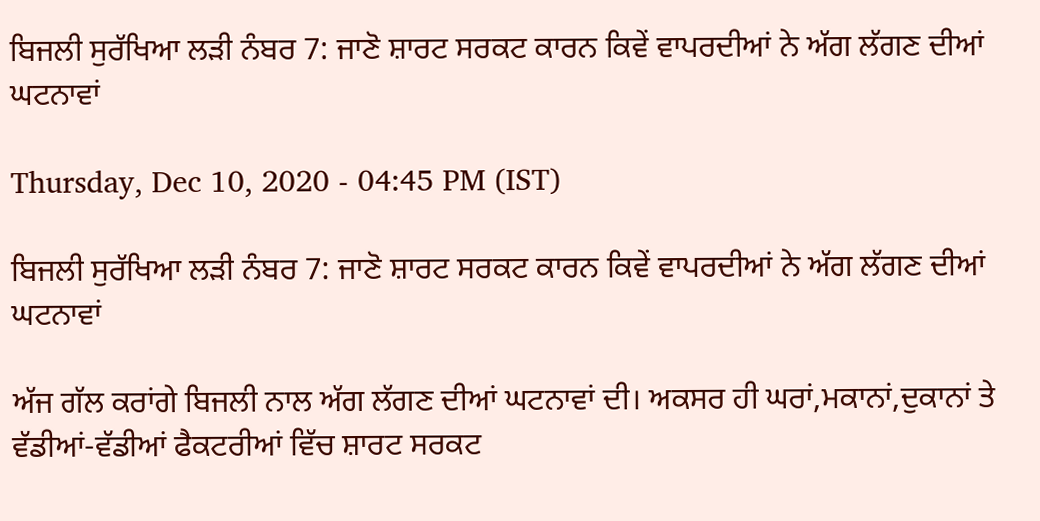ਬਿਜਲੀ ਸੁਰੱਖਿਆ ਲੜੀ ਨੰਬਰ 7: ਜਾਣੋ ਸ਼ਾਰਟ ਸਰਕਟ ਕਾਰਨ ਕਿਵੇਂ ਵਾਪਰਦੀਆਂ ਨੇ ਅੱਗ ਲੱਗਣ ਦੀਆਂ ਘਟਨਾਵਾਂ

Thursday, Dec 10, 2020 - 04:45 PM (IST)

ਬਿਜਲੀ ਸੁਰੱਖਿਆ ਲੜੀ ਨੰਬਰ 7: ਜਾਣੋ ਸ਼ਾਰਟ ਸਰਕਟ ਕਾਰਨ ਕਿਵੇਂ ਵਾਪਰਦੀਆਂ ਨੇ ਅੱਗ ਲੱਗਣ ਦੀਆਂ ਘਟਨਾਵਾਂ

ਅੱਜ ਗੱਲ ਕਰਾਂਗੇ ਬਿਜਲੀ ਨਾਲ ਅੱਗ ਲੱਗਣ ਦੀਆਂ ਘਟਨਾਵਾਂ ਦੀ। ਅਕਸਰ ਹੀ ਘਰਾਂ,ਮਕਾਨਾਂ,ਦੁਕਾਨਾਂ ਤੇ ਵੱਡੀਆਂ-ਵੱਡੀਆਂ ਫੈਕਟਰੀਆਂ ਵਿੱਚ ਸ਼ਾਰਟ ਸਰਕਟ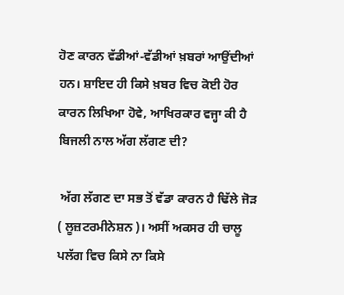ਹੋਣ ਕਾਰਨ ਵੱਡੀਆਂ-ਵੱਡੀਆਂ ਖ਼ਬਰਾਂ ਆਉਂਦੀਆਂ ਹਨ। ਸ਼ਾਇਦ ਹੀ ਕਿਸੇ ਖ਼ਬਰ ਵਿਚ ਕੋਈ ਹੋਰ ਕਾਰਨ ਲਿਖਿਆ ਹੋਵੇ, ਆਖਿਰਕਾਰ ਵਜ੍ਹਾ ਕੀ ਹੈ ਬਿਜਲੀ ਨਾਲ ਅੱਗ ਲੱਗਣ ਦੀ?

 ਅੱਗ ਲੱਗਣ ਦਾ ਸਭ ਤੋਂ ਵੱਡਾ ਕਾਰਨ ਹੈ ਢਿੱਲੇ ਜੋੜ ( ਲੂਜ਼ਟਰਮੀਨੇਸ਼ਨ )। ਅਸੀਂ ਅਕਸਰ ਹੀ ਚਾਲੂ ਪਲੱਗ ਵਿਚ ਕਿਸੇ ਨਾ ਕਿਸੇ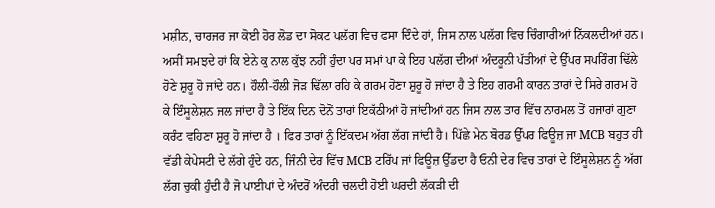ਮਸ਼ੀਨ, ਚਾਰਜਰ ਜਾ ਕੋਈ ਹੋਰ ਲੋਡ ਦਾ ਸੋਕਟ ਪਲੱਗ ਵਿਚ ਫਸਾ ਦਿੰਦੇ ਹਾਂ, ਜਿਸ ਨਾਲ ਪਲੱਗ ਵਿਚ ਚਿੰਗਾਰੀਆਂ ਨਿੱਕਲਦੀਆਂ ਹਨ। ਅਸੀਂ ਸਮਝਦੇ ਹਾਂ ਕਿ ਏਨੇ ਕੁ ਨਾਲ ਕੁੱਝ ਨਹੀਂ ਹੁੰਦਾ ਪਰ ਸਮਾਂ ਪਾ ਕੇ ਇਹ ਪਲੱਗ ਦੀਆਂ ਅੰਦਰੂਨੀ ਪੱਤੀਆਂ ਦੇ ਉੱਪਰ ਸਪਰਿੰਗ ਢਿੱਲੇ ਹੋਣੇ ਸ਼ੁਰੂ ਹੋ ਜਾਂਦੇ ਹਨ। ਹੌਲੀ-ਹੌਲੀ ਜੋੜ ਢਿੱਲਾ ਰਹਿ ਕੇ ਗਰਮ ਹੋਣਾ ਸ਼ੁਰੂ ਹੋ ਜਾਂਦਾ ਹੈ ਤੇ ਇਹ ਗਰਮੀ ਕਾਰਨ ਤਾਰਾਂ ਦੇ ਸਿਰੇ ਗਰਮ ਹੋ ਕੇ ਇੰਸੂਲੇਸ਼ਨ ਜਲ ਜਾਂਦਾ ਹੈ ਤੇ ਇੱਕ ਦਿਨ ਦੋਨੋਂ ਤਾਰਾਂ ਇਕੱਠੀਆਂ ਹੋ ਜਾਂਦੀਆਂ ਹਨ ਜਿਸ ਨਾਲ ਤਾਰ ਵਿੱਚ ਨਾਰਮਲ ਤੋਂ ਹਜਾਰਾਂ ਗੁਣਾ ਕਰੰਟ ਵਹਿਣਾ ਸ਼ੁਰੂ ਹੋ ਜਾਂਦਾ ਹੈ । ਫਿਰ ਤਾਰਾਂ ਨੂੰ ਇੱਕਦਮ ਅੱਗ ਲੱਗ ਜਾਂਦੀ ਹੈ। ਪਿੱਛੇ ਮੇਨ ਬੋਰਡ ਉੱਪਰ ਫਿਊਜ਼ ਜਾ MCB ਬਹੁਤ ਹੀ ਵੱਡੀ ਕੇਪੇਸਟੀ ਦੇ ਲੱਗੇ ਹੁੰਦੇ ਹਨ, ਜਿੰਨੀ ਦੇਰ ਵਿੱਚ MCB ਟਰਿੱਪ ਜਾਂ ਫਿਊਜ਼ ਉੱਡਦਾ ਹੈ ਓਨੀ ਦੇਰ ਵਿਚ ਤਾਰਾਂ ਦੇ ਇੰਸੂਲੇਸ਼ਨ ਨੂੰ ਅੱਗ ਲੱਗ ਚੁਕੀ ਹੁੰਦੀ ਹੈ ਜੋ ਪਾਈਪਾਂ ਦੇ ਅੰਦਰੋਂ ਅੰਦਰੀ ਚਲਦੀ ਹੋਈ ਘਰਦੀ ਲੱਕੜੀ ਦੀ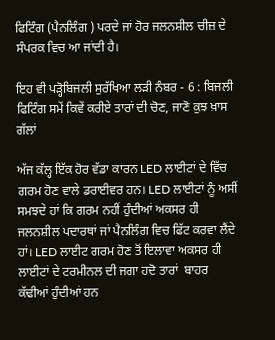ਫਿਟਿੰਗ (ਪੈਨਲਿੰਗ ) ਪਰਦੇ ਜਾਂ ਹੋਰ ਜਲਨਸ਼ੀਲ ਚੀਜ਼ ਦੇ ਸੰਪਰਕ ਵਿਚ ਆ ਜਾਂਦੀ ਹੈ।

ਇਹ ਵੀ ਪੜ੍ਹੋਬਿਜਲੀ ਸੁਰੱਖਿਆ ਲੜੀ ਨੰਬਰ - 6 : ਬਿਜਲੀ ਫਿਟਿੰਗ ਸਮੇਂ ਕਿਵੇਂ ਕਰੀਏ ਤਾਰਾਂ ਦੀ ਚੋਣ, ਜਾਣੋ ਕੁਝ ਖ਼ਾਸ ਗੱਲਾਂ

ਅੱਜ ਕੱਲ੍ਹ ਇੱਕ ਹੋਰ ਵੱਡਾ ਕਾਰਨ LED ਲਾਈਟਾਂ ਦੇ ਵਿੱਚ ਗਰਮ ਹੋਣ ਵਾਲੇ ਡਰਾਈਵਰ ਹਨ। LED ਲਾਈਟਾਂ ਨੂੰ ਅਸੀਂ ਸਮਝਦੇ ਹਾਂ ਕਿ ਗਰਮ ਨਹੀਂ ਹੁੰਦੀਆਂ ਅਕਸਰ ਹੀ ਜਲਨਸ਼ੀਲ ਪਦਾਰਥਾਂ ਜਾਂ ਪੈਨਲਿੰਗ ਵਿਚ ਫਿੱਟ ਕਰਵਾ ਲੈਂਦੇ ਹਾਂ। LED ਲਾਈਟ ਗਰਮ ਹੋਣ ਤੋਂ ਇਲਾਵਾ ਅਕਸਰ ਹੀ ਲਾਈਟਾਂ ਦੇ ਟਰਮੀਨਲ ਦੀ ਜਗਾ ਹਦੋ ਤਾਰਾਂ  ਬਾਹਰ ਕੱਢੀਆਂ ਹੁੰਦੀਆਂ ਹਨ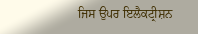ਜਿਸ ਉਪਰ ਇਲੈਕਟ੍ਰੀਸ਼ਨ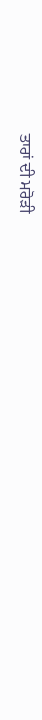ਤਾਰਾਂ ਦੀ ਮਰੋੜੀ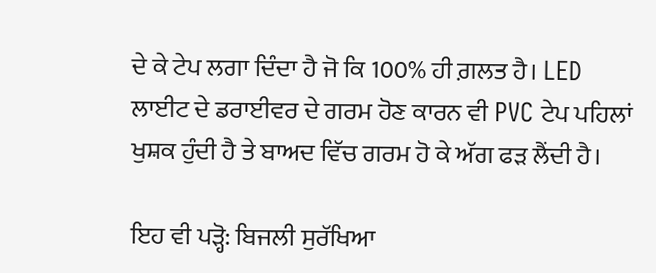ਦੇ ਕੇ ਟੇਪ ਲਗਾ ਦਿੰਦਾ ਹੈ ਜੋ ਕਿ 100% ਹੀ ਗ਼ਲਤ ਹੈ। LED ਲਾਈਟ ਦੇ ਡਰਾਈਵਰ ਦੇ ਗਰਮ ਹੋਣ ਕਾਰਨ ਵੀ PVC ਟੇਪ ਪਹਿਲਾਂ ਖੁਸ਼ਕ ਹੁੰਦੀ ਹੈ ਤੇ ਬਾਅਦ ਵਿੱਚ ਗਰਮ ਹੋ ਕੇ ਅੱਗ ਫੜ ਲੈਂਦੀ ਹੈ।

ਇਹ ਵੀ ਪੜ੍ਹੋ: ਬਿਜਲੀ ਸੁਰੱਖਿਆ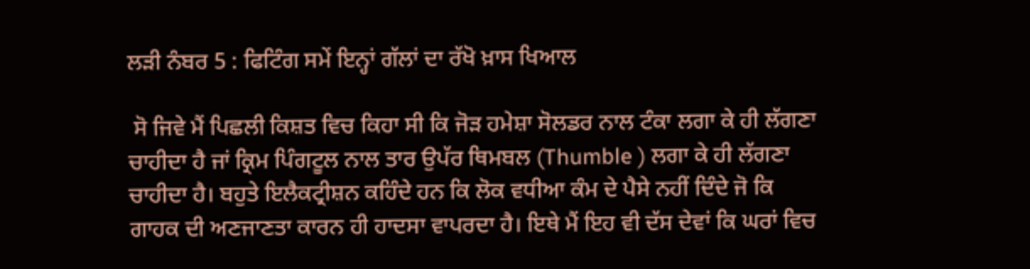ਲੜੀ ਨੰਬਰ 5 : ਫਿਟਿੰਗ ਸਮੇਂ ਇਨ੍ਹਾਂ ਗੱਲਾਂ ਦਾ ਰੱਖੋ ਖ਼ਾਸ ਖਿਆਲ

 ਸੋ ਜਿਵੇ ਮੈਂ ਪਿਛਲੀ ਕਿਸ਼ਤ ਵਿਚ ਕਿਹਾ ਸੀ ਕਿ ਜੋੜ ਹਮੇਸ਼ਾ ਸੋਲਡਰ ਨਾਲ ਟੰਕਾ ਲਗਾ ਕੇ ਹੀ ਲੱਗਣਾ ਚਾਹੀਦਾ ਹੈ ਜਾਂ ਕ੍ਰਿਮ ਪਿੰਗਟੂਲ ਨਾਲ ਤਾਰ ਉਪੱਰ ਥਿਮਬਲ (Thumble ) ਲਗਾ ਕੇ ਹੀ ਲੱਗਣਾ ਚਾਹੀਦਾ ਹੈ। ਬਹੁਤੇ ਇਲੈਕਟ੍ਰੀਸ਼ਨ ਕਹਿੰਦੇ ਹਨ ਕਿ ਲੋਕ ਵਧੀਆ ਕੰਮ ਦੇ ਪੈਸੇ ਨਹੀਂ ਦਿੰਦੇ ਜੋ ਕਿ ਗਾਹਕ ਦੀ ਅਣਜਾਣਤਾ ਕਾਰਨ ਹੀ ਹਾਦਸਾ ਵਾਪਰਦਾ ਹੈ। ਇਥੇ ਮੈਂ ਇਹ ਵੀ ਦੱਸ ਦੇਵਾਂ ਕਿ ਘਰਾਂ ਵਿਚ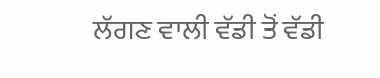ਲੱਗਣ ਵਾਲੀ ਵੱਡੀ ਤੋਂ ਵੱਡੀ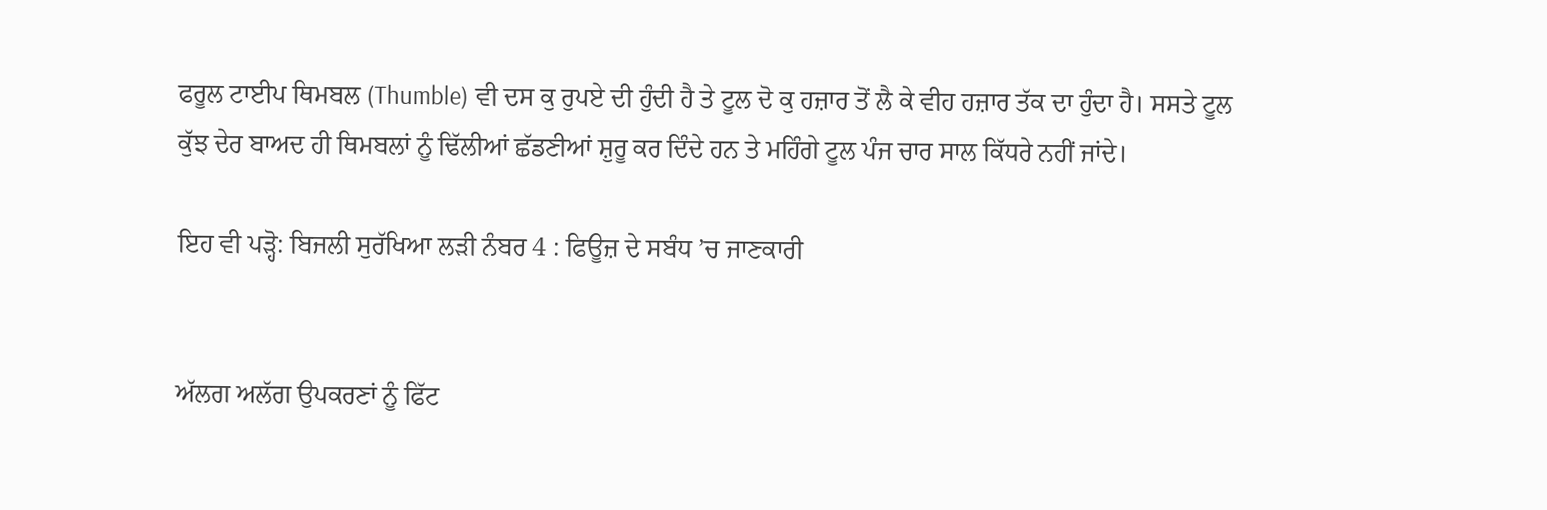ਫਰੂਲ ਟਾਈਪ ਥਿਮਬਲ (Thumble) ਵੀ ਦਸ ਕੁ ਰੁਪਏ ਦੀ ਹੁੰਦੀ ਹੈ ਤੇ ਟੂਲ ਦੋ ਕੁ ਹਜ਼ਾਰ ਤੋਂ ਲੈ ਕੇ ਵੀਹ ਹਜ਼ਾਰ ਤੱਕ ਦਾ ਹੁੰਦਾ ਹੈ। ਸਸਤੇ ਟੂਲ ਕੁੱਝ ਦੇਰ ਬਾਅਦ ਹੀ ਥਿਮਬਲਾਂ ਨੂੰ ਢਿੱਲੀਆਂ ਛੱਡਣੀਆਂ ਸ਼ੁਰੂ ਕਰ ਦਿੰਦੇ ਹਨ ਤੇ ਮਹਿੰਗੇ ਟੂਲ ਪੰਜ ਚਾਰ ਸਾਲ ਕਿੱਧਰੇ ਨਹੀਂ ਜਾਂਦੇ।

ਇਹ ਵੀ ਪੜ੍ਹੋ: ਬਿਜਲੀ ਸੁਰੱਖਿਆ ਲੜੀ ਨੰਬਰ 4 : ਫਿਊਜ਼ ਦੇ ਸਬੰਧ ’ਚ ਜਾਣਕਾਰੀ


ਅੱਲਗ ਅਲੱਗ ਉਪਕਰਣਾਂ ਨੂੰ ਫਿੱਟ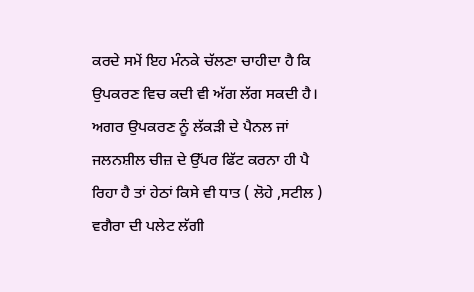ਕਰਦੇ ਸਮੇਂ ਇਹ ਮੰਨਕੇ ਚੱਲਣਾ ਚਾਹੀਦਾ ਹੈ ਕਿ ਉਪਕਰਣ ਵਿਚ ਕਦੀ ਵੀ ਅੱਗ ਲੱਗ ਸਕਦੀ ਹੈ। ਅਗਰ ਉਪਕਰਣ ਨੂੰ ਲੱਕੜੀ ਦੇ ਪੈਨਲ ਜਾਂ ਜਲਨਸ਼ੀਲ ਚੀਜ਼ ਦੇ ਉੱਪਰ ਫਿੱਟ ਕਰਨਾ ਹੀ ਪੈ ਰਿਹਾ ਹੈ ਤਾਂ ਹੇਠਾਂ ਕਿਸੇ ਵੀ ਧਾਤ ( ਲੋਹੇ ,ਸਟੀਲ ) ਵਗੈਰਾ ਦੀ ਪਲੇਟ ਲੱਗੀ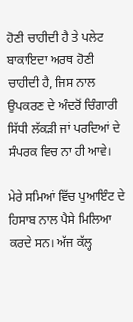ਹੋਣੀ ਚਾਹੀਦੀ ਹੈ ਤੇ ਪਲੇਟ ਬਾਕਾਇਦਾ ਅਰਥ ਹੋਣੀ ਚਾਹੀਦੀ ਹੈ, ਜਿਸ ਨਾਲ ਉਪਕਰਣ ਦੇ ਅੰਦਰੋਂ ਚਿੰਗਾਰੀ ਸਿੱਧੀ ਲੱਕੜੀ ਜਾਂ ਪਰਦਿਆਂ ਦੇ ਸੰਪਰਕ ਵਿਚ ਨਾ ਹੀ ਆਵੇ।

ਮੇਰੇ ਸਮਿਆਂ ਵਿੱਚ ਪੁਆਇੰਟ ਦੇ ਹਿਸਾਬ ਨਾਲ ਪੈਸੇ ਮਿਲਿਆ ਕਰਦੇ ਸਨ। ਅੱਜ ਕੱਲ੍ਹ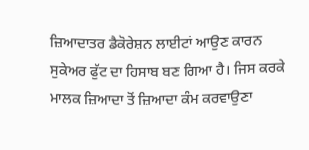ਜ਼ਿਆਦਾਤਰ ਡੈਕੋਰੇਸ਼ਨ ਲਾਈਟਾਂ ਆਉਣ ਕਾਰਨ ਸੁਕੇਅਰ ਫੁੱਟ ਦਾ ਹਿਸਾਬ ਬਣ ਗਿਆ ਹੈ। ਜਿਸ ਕਰਕੇ ਮਾਲਕ ਜ਼ਿਆਦਾ ਤੋਂ ਜ਼ਿਆਦਾ ਕੰਮ ਕਰਵਾਉਣਾ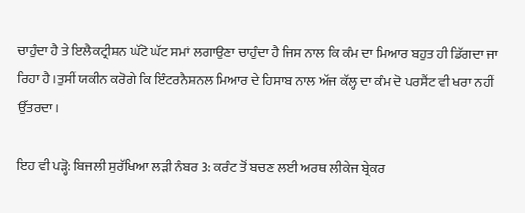ਚਾਹੁੰਦਾ ਹੈ ਤੇ ਇਲੈਕਟ੍ਰੀਸ਼ਨ ਘੱਟੋ ਘੱਟ ਸਮਾਂ ਲਗਾਉਣਾ ਚਾਹੁੰਦਾ ਹੈ ਜਿਸ ਨਾਲ ਕਿ ਕੰਮ ਦਾ ਮਿਆਰ ਬਹੁਤ ਹੀ ਡਿੱਗਦਾ ਜਾ ਰਿਹਾ ਹੈ।ਤੁਸੀਂ ਯਕੀਨ ਕਰੋਗੇ ਕਿ ਇੰਟਰਨੈਸ਼ਨਲ ਮਿਆਰ ਦੇ ਹਿਸਾਬ ਨਾਲ ਅੱਜ ਕੱਲ੍ਹ ਦਾ ਕੰਮ ਦੋ ਪਰਸੈਂਟ ਵੀ ਖਰਾ ਨਹੀਂ ਉੱਤਰਦਾ।

ਇਹ ਵੀ ਪੜ੍ਹੋ: ਬਿਜਲੀ ਸੁਰੱਖਿਆ ਲੜੀ ਨੰਬਰ 3: ਕਰੰਟ ਤੋਂ ਬਚਣ ਲਈ ਅਰਥ ਲੀਕੇਜ ਬ੍ਰੇਕਰ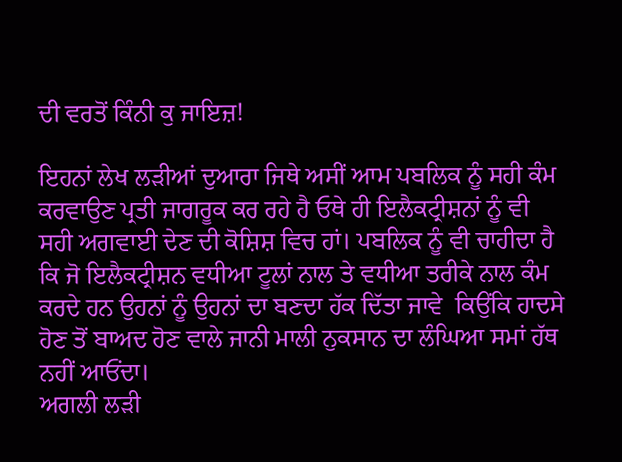ਦੀ ਵਰਤੋਂ ਕਿੰਨੀ ਕੁ ਜਾਇਜ਼!

ਇਹਨਾਂ ਲੇਖ ਲੜੀਆਂ ਦੁਆਰਾ ਜਿਥੇ ਅਸੀਂ ਆਮ ਪਬਲਿਕ ਨੂੰ ਸਹੀ ਕੰਮ ਕਰਵਾਉਣ ਪ੍ਰਤੀ ਜਾਗਰੂਕ ਕਰ ਰਹੇ ਹੈ ਓਥੇ ਹੀ ਇਲੈਕਟ੍ਰੀਸ਼ਨਾਂ ਨੂੰ ਵੀ ਸਹੀ ਅਗਵਾਈ ਦੇਣ ਦੀ ਕੋਸ਼ਿਸ਼ ਵਿਚ ਹਾਂ। ਪਬਲਿਕ ਨੂੰ ਵੀ ਚਾਹੀਦਾ ਹੈ ਕਿ ਜੋ ਇਲੈਕਟ੍ਰੀਸ਼ਨ ਵਧੀਆ ਟੂਲਾਂ ਨਾਲ ਤੇ ਵਧੀਆ ਤਰੀਕੇ ਨਾਲ ਕੰਮ ਕਰਦੇ ਹਨ ਉਹਨਾਂ ਨੂੰ ਉਹਨਾਂ ਦਾ ਬਣਦਾ ਹੱਕ ਦਿੱਤਾ ਜਾਵੇ  ਕਿਉਂਕਿ ਹਾਦਸੇ ਹੋਣ ਤੋਂ ਬਾਅਦ ਹੋਣ ਵਾਲੇ ਜਾਨੀ ਮਾਲੀ ਨੁਕਸਾਨ ਦਾ ਲੰਘਿਆ ਸਮਾਂ ਹੱਥ ਨਹੀਂ ਆਓਂਦਾ।
ਅਗਲੀ ਲੜੀ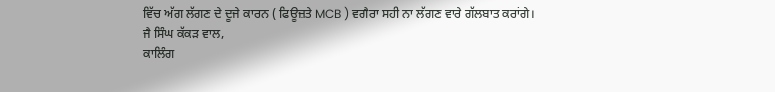ਵਿੱਚ ਅੱਗ ਲੱਗਣ ਦੇ ਦੂਜੇ ਕਾਰਨ ( ਫਿਊਜ਼ਤੇ MCB ) ਵਗੈਰਾ ਸਹੀ ਨਾ ਲੱਗਣ ਵਾਰੇ ਗੱਲਬਾਤ ਕਰਾਂਗੇ।
ਜੈ ਸਿੰਘ ਕੱਕੜ ਵਾਲ,
ਕਾਲਿੰਗ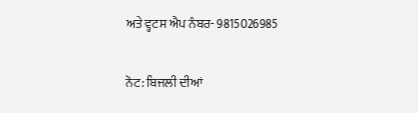ਅਤੇ ਵ੍ਹਟਸ ਐਪ ਨੰਬਰ- 9815026985

ਨੋਟ: ਬਿਜਲੀ ਦੀਆਂ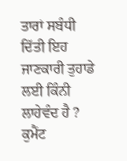ਤਾਰਾਂ ਸਬੰਧੀ ਦਿੱਤੀ ਇਹ ਜਾਣਕਾਰੀ ਤੁਹਾਡੇ ਲਈ ਕਿੰਨੀ ਲਾਹੇਵੰਦ ਹੈ ? ਕੁਮੈਂਟ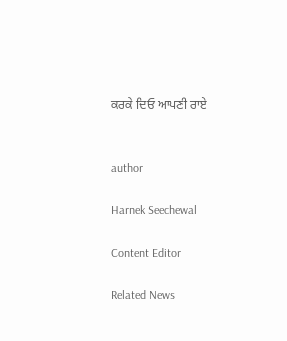ਕਰਕੇ ਦਿਓ ਆਪਣੀ ਰਾਏ


author

Harnek Seechewal

Content Editor

Related News